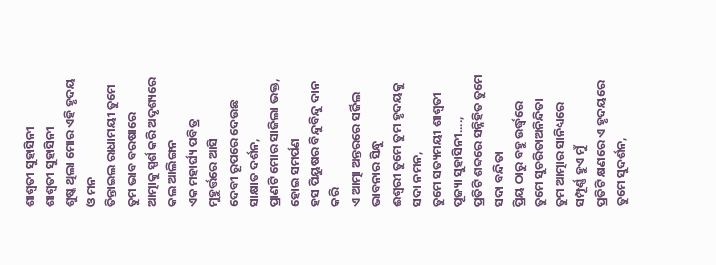ଶାଶ୍ୱତୀ ସୁହାସିନୀ
ଶାଶ୍ୱତୀ ସୁହାସିନୀ
ଶୁଷ୍କ ଥିଲା ମୋର ଏହି ହୃଦୟ ଓ ମନ
ତିନ୍ତାଇଲ ରାଧାମୟୀ ତୁମେ ତୁମ ଭାବ ବରଷାରେ
ଆତ୍ମାକୁ ସ୍ପର୍ଶ କରି ଅଦୃଶ୍ୟରେ କଲ ଆଲିଙ୍ଗନ
ଏକ ମହାର୍ଘ୍ୟ ପବିତ୍ର ମୁହୁର୍ତ୍ତରେ ଆସି
ଦେବୀ ରୂପରେ ଦେଉଛ ସାକ୍ଷାତ ଦର୍ଶନ,
ପ୍ରାଣଟି ମୋର ସାଜିଲା ଭକ୍ତ, ହୋଇ ସମର୍ପଣ
ହସ ପିୟୁଷର ବିନ୍ଦୁବିନ୍ଦୁ ଦାନ କରି
ଏ ଆତ୍ମା ଅନ୍ତରରେ ସର୍ଜିଲ ଭାବନାର ସିନ୍ଧୁ
ଈଶ୍ୱରୀ ତୁମେ ତୁମ ହୃଦୟକୁ ସଦା ନମନ,
ତୁମେ ସତ୍ୟମୟୀ ଶାଶ୍ୱତୀ ପୂଜ୍ୟା ସୁହାସିନୀ....,
ପ୍ରତିଟି ଶବ୍ଦରେ ସନ୍ନିହିତ ତୁମେ ସଦା ବନ୍ଦିତା
ପ୍ରିୟ ଠାରୁ ବହୁ ଉର୍ଦ୍ଧ୍ବରେ ତୁମେ ସୁଚରିତାଅନିନ୍ଦିତା
ତୁମ ଆତ୍ମାର ସାନିଧ୍ୟରେ ସମ୍ପୂର୍ଣ୍ଣ ହୁଏ ମୁଁ
ପ୍ରତିଟି କ୍ଷଣରେ ଏ ହୃଦୟରେ ତୁମେ ସୁଦର୍ଶନ,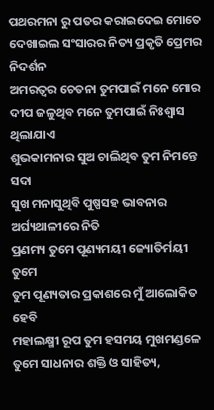ପଥରମନା ରୁ ପତର କରାଇଦେଇ ମୋତେ
ଦେଖାଇଲ ସଂସାରର ନିତ୍ୟ ପ୍ରକୃତି ପ୍ରେମର ନିଦର୍ଶନ
ଅମରତ୍ୱର ଚେତନା ତୁମପାଇଁ ମନେ ମୋର
ଦୀପ ଜଳୁଥିବ ମନେ ତୁମପାଇଁ ନିଃଶ୍ୱାସ ଥିଲାଯାଏ
ଶୁଭକାମନାର ସୁଅ ଚାଲିଥିବ ତୁମ ନିମନ୍ତେ ସଦା
ସୁଖ ମନାସୁଥିବି ପୁଷ୍ପସହ ଭାବନାର ଅର୍ଘ୍ୟଥାଳୀରେ ନିତି
ପ୍ରଣମ୍ୟ ତୁମେ ପୂଣ୍ୟମୟୀ ଜ୍ୟୋତିର୍ମୟୀ ତୁମେ
ତୁମ ପୂଣ୍ୟତାର ପ୍ରକାଶରେ ମୁଁ ଆଲୋକିତ ହେବି
ମହାଲକ୍ଷ୍ମୀ ରୂପ ତୁମ ହସମୟ ମୁଖମଣ୍ଡଳେ
ତୁମେ ସାଧନାର ଶକ୍ତି ଓ ସାହିତ୍ୟ,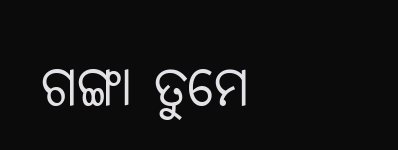ଗଙ୍ଗା ତୁମେ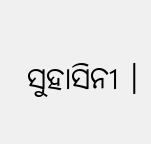ସୁହାସିନୀ ।